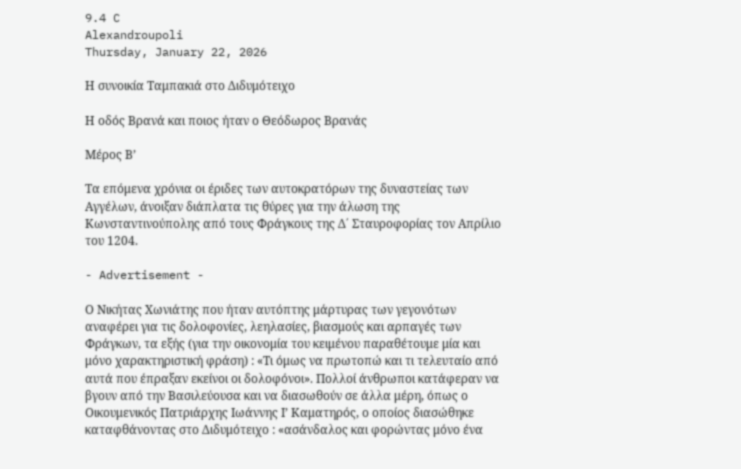9.4 C
Alexandroupoli
Thursday, January 22, 2026

Η συνοικία Ταμπακιά στο Διδυμότειχο

Η οδός Βρανά και ποιος ήταν ο Θεόδωρος Βρανάς

Μέρος Β’

Τα επόμενα χρόνια οι έριδες των αυτοκρατόρων της δυναστείας των Αγγέλων, άνοιξαν διάπλατα τις θύρες για την άλωση της Κωνσταντινούπολης από τους Φράγκους της Δ΄ Σταυροφορίας τον Απρίλιο του 1204.

- Advertisement -

Ο Νικήτας Χωνιάτης που ήταν αυτόπτης μάρτυρας των γεγονότων αναφέρει για τις δολοφονίες, λεηλασίες, βιασμούς και αρπαγές των Φράγκων, τα εξής (για την οικονομία του κειμένου παραθέτουμε μία και μόνο χαρακτηριστική φράση) : «Τι όμως να πρωτοπώ και τι τελευταίο από αυτά που έπραξαν εκείνοι οι δολοφόνοι». Πολλοί άνθρωποι κατάφεραν να βγουν από την Βασιλεύουσα και να διασωθούν σε άλλα μέρη, όπως ο Οικουμενικός Πατριάρχης Ιωάννης Ι’ Καματηρός, ο οποίος διασώθηκε καταφθάνοντας στο Διδυμότειχο : «ασάνδαλος και φορώντας μόνο ένα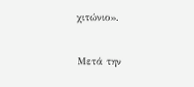χιτώνιο».

Μετά την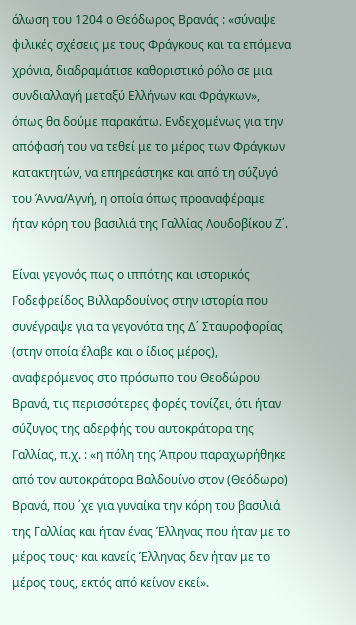άλωση του 1204 ο Θεόδωρος Βρανάς : «σύναψε φιλικές σχέσεις με τους Φράγκους και τα επόμενα χρόνια, διαδραμάτισε καθοριστικό ρόλο σε μια συνδιαλλαγή μεταξύ Ελλήνων και Φράγκων», όπως θα δούμε παρακάτω. Ενδεχομένως για την απόφασή του να τεθεί με το μέρος των Φράγκων κατακτητών, να επηρεάστηκε και από τη σύζυγό του Άννα/Αγνή, η οποία όπως προαναφέραμε ήταν κόρη του βασιλιά της Γαλλίας Λουδοβίκου Ζ΄.

Είναι γεγονός πως ο ιππότης και ιστορικός Γοδεφρείδος Βιλλαρδουίνος στην ιστορία που συνέγραψε για τα γεγονότα της Δ΄ Σταυροφορίας (στην οποία έλαβε και ο ίδιος μέρος), αναφερόμενος στο πρόσωπο του Θεοδώρου Βρανά, τις περισσότερες φορές τονίζει, ότι ήταν σύζυγος της αδερφής του αυτοκράτορα της Γαλλίας, π.χ. : «η πόλη της Άπρου παραχωρήθηκε από τον αυτοκράτορα Βαλδουίνο στον (Θεόδωρο) Βρανά, που ΄χε για γυναίκα την κόρη του βασιλιά της Γαλλίας και ήταν ένας Έλληνας που ήταν με το μέρος τους· και κανείς Έλληνας δεν ήταν με το μέρος τους, εκτός από κείνον εκεί».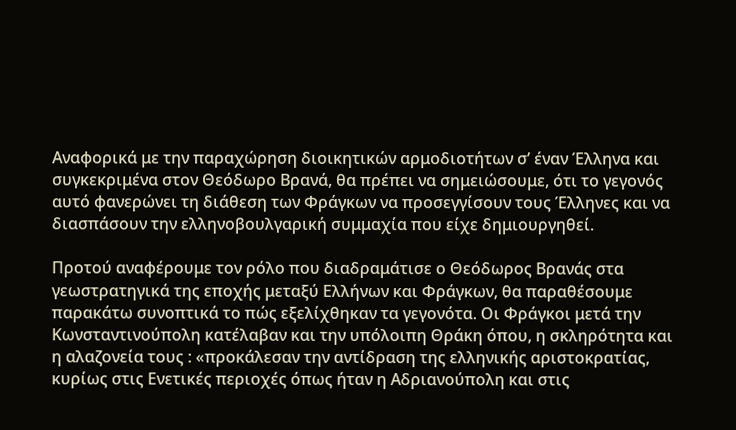Αναφορικά με την παραχώρηση διοικητικών αρμοδιοτήτων σ’ έναν Έλληνα και συγκεκριμένα στον Θεόδωρο Βρανά, θα πρέπει να σημειώσουμε, ότι το γεγονός αυτό φανερώνει τη διάθεση των Φράγκων να προσεγγίσουν τους Έλληνες και να διασπάσουν την ελληνοβουλγαρική συμμαχία που είχε δημιουργηθεί.

Προτού αναφέρουμε τον ρόλο που διαδραμάτισε ο Θεόδωρος Βρανάς στα γεωστρατηγικά της εποχής μεταξύ Ελλήνων και Φράγκων, θα παραθέσουμε παρακάτω συνοπτικά το πώς εξελίχθηκαν τα γεγονότα. Οι Φράγκοι μετά την Κωνσταντινούπολη κατέλαβαν και την υπόλοιπη Θράκη όπου, η σκληρότητα και η αλαζονεία τους : «προκάλεσαν την αντίδραση της ελληνικής αριστοκρατίας, κυρίως στις Ενετικές περιοχές όπως ήταν η Αδριανούπολη και στις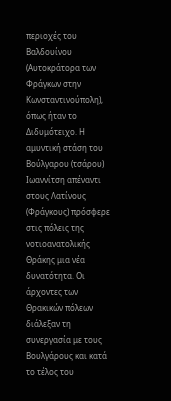περιοχές του Βαλδουίνου (Αυτοκράτορα των Φράγκων στην Κωνσταντινούπολη), όπως ήταν το Διδυμότειχο. Η αμυντική στάση του Βούλγαρου (τσάρου) Ιωαννίτση απέναντι στους Λατίνους (Φράγκους) πρόσφερε στις πόλεις της νοτιοανατολικής Θράκης μια νέα δυνατότητα. Οι άρχοντες των Θρακικών πόλεων διάλεξαν τη συνεργασία με τους Βουλγάρους και κατά το τέλος του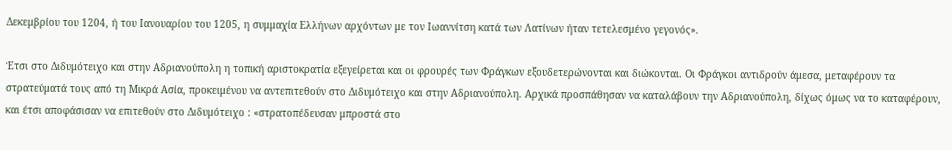Δεκεμβρίου του 1204, ή του Ιανουαρίου του 1205, η συμμαχία Ελλήνων αρχόντων με τον Ιωαννίτση κατά των Λατίνων ήταν τετελεσμένο γεγονός».

Έτσι στο Διδυμότειχο και στην Αδριανούπολη η τοπική αριστοκρατία εξεγείρεται και οι φρουρές των Φράγκων εξουδετερώνονται και διώκονται. Οι Φράγκοι αντιδρούν άμεσα, μεταφέρουν τα στρατεύματά τους από τη Μικρά Ασία, προκειμένου να αντεπιτεθούν στο Διδυμότειχο και στην Αδριανούπολη. Αρχικά προσπάθησαν να καταλάβουν την Αδριανούπολη, δίχως όμως να το καταφέρουν, και έτσι αποφάσισαν να επιτεθούν στο Διδυμότειχο : «στρατοπέδευσαν μπροστά στο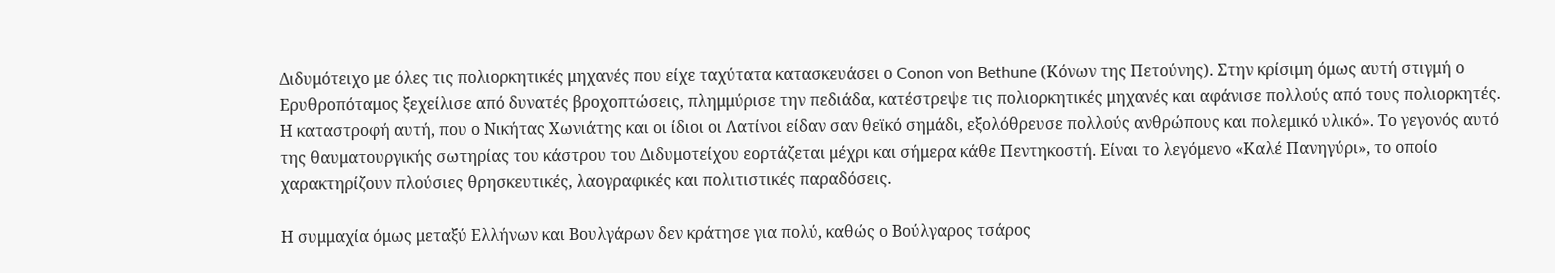Διδυμότειχο με όλες τις πολιορκητικές μηχανές που είχε ταχύτατα κατασκευάσει ο Conon von Bethune (Κόνων της Πετούνης). Στην κρίσιμη όμως αυτή στιγμή ο Ερυθροπόταμος ξεχείλισε από δυνατές βροχοπτώσεις, πλημμύρισε την πεδιάδα, κατέστρεψε τις πολιορκητικές μηχανές και αφάνισε πολλούς από τους πολιορκητές. Η καταστροφή αυτή, που ο Νικήτας Χωνιάτης και οι ίδιοι οι Λατίνοι είδαν σαν θεϊκό σημάδι, εξολόθρευσε πολλούς ανθρώπους και πολεμικό υλικό». Το γεγονός αυτό της θαυματουργικής σωτηρίας του κάστρου του Διδυμοτείχου εορτάζεται μέχρι και σήμερα κάθε Πεντηκοστή. Είναι το λεγόμενο «Καλέ Πανηγύρι», το οποίο χαρακτηρίζουν πλούσιες θρησκευτικές, λαογραφικές και πολιτιστικές παραδόσεις.

Η συμμαχία όμως μεταξύ Ελλήνων και Βουλγάρων δεν κράτησε για πολύ, καθώς ο Βούλγαρος τσάρος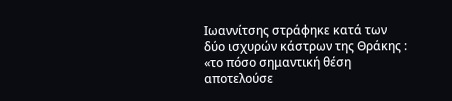Ιωαννίτσης στράφηκε κατά των δύο ισχυρών κάστρων της Θράκης : «το πόσο σημαντική θέση αποτελούσε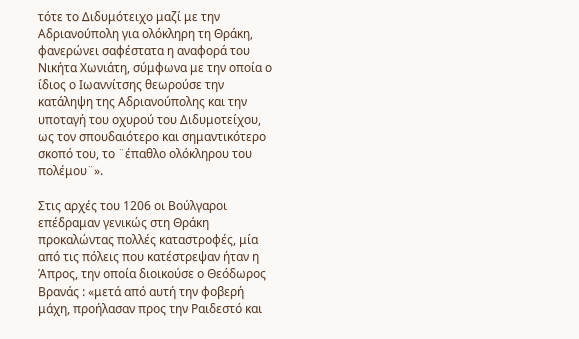τότε το Διδυμότειχο μαζί με την Αδριανούπολη για ολόκληρη τη Θράκη, φανερώνει σαφέστατα η αναφορά του Νικήτα Χωνιάτη, σύμφωνα με την οποία ο ίδιος ο Ιωαννίτσης θεωρούσε την κατάληψη της Αδριανούπολης και την υποταγή του οχυρού του Διδυμοτείχου, ως τον σπουδαιότερο και σημαντικότερο σκοπό του, το ¨έπαθλο ολόκληρου του πολέμου¨».

Στις αρχές του 1206 οι Βούλγαροι επέδραμαν γενικώς στη Θράκη προκαλώντας πολλές καταστροφές, μία από τις πόλεις που κατέστρεψαν ήταν η Άπρος, την οποία διοικούσε ο Θεόδωρος Βρανάς : «μετά από αυτή την φοβερή μάχη, προήλασαν προς την Ραιδεστό και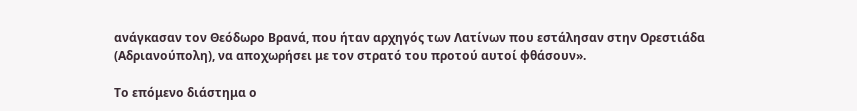ανάγκασαν τον Θεόδωρο Βρανά, που ήταν αρχηγός των Λατίνων που εστάλησαν στην Ορεστιάδα (Αδριανούπολη), να αποχωρήσει με τον στρατό του προτού αυτοί φθάσουν».

Το επόμενο διάστημα ο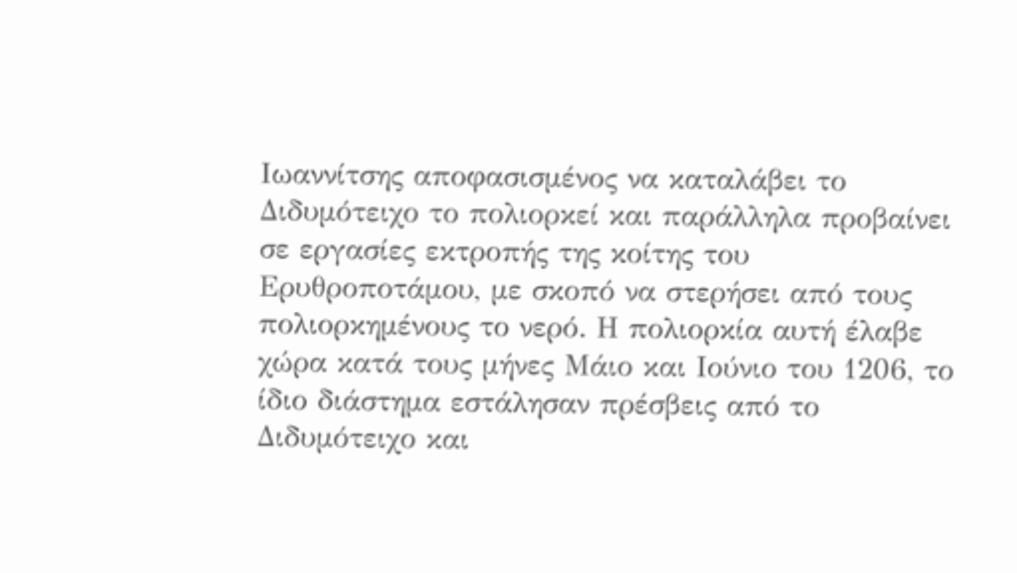Ιωαννίτσης αποφασισμένος να καταλάβει το Διδυμότειχο το πολιορκεί και παράλληλα προβαίνει σε εργασίες εκτροπής της κοίτης του Ερυθροποτάμου, με σκοπό να στερήσει από τους πολιορκημένους το νερό. Η πολιορκία αυτή έλαβε χώρα κατά τους μήνες Μάιο και Ιούνιο του 1206, το ίδιο διάστημα εστάλησαν πρέσβεις από το Διδυμότειχο και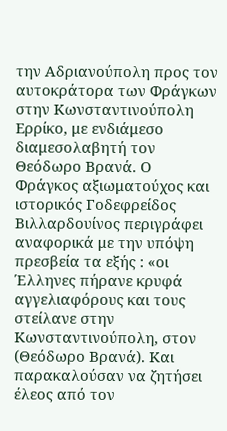την Αδριανούπολη προς τον αυτοκράτορα των Φράγκων στην Κωνσταντινούπολη Ερρίκο, με ενδιάμεσο διαμεσολαβητή τον Θεόδωρο Βρανά. Ο Φράγκος αξιωματούχος και ιστορικός Γοδεφρείδος Βιλλαρδουίνος περιγράφει αναφορικά με την υπόψη πρεσβεία τα εξής : «οι Έλληνες πήρανε κρυφά αγγελιαφόρους και τους στείλανε στην Κωνσταντινούπολη, στον (Θεόδωρο Βρανά). Και παρακαλούσαν να ζητήσει έλεος από τον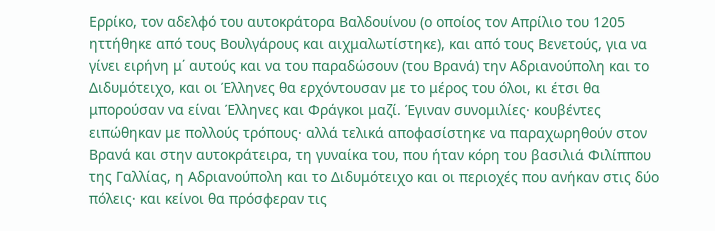Ερρίκο, τον αδελφό του αυτοκράτορα Βαλδουίνου (ο οποίος τον Απρίλιο του 1205 ηττήθηκε από τους Βουλγάρους και αιχμαλωτίστηκε), και από τους Βενετούς, για να γίνει ειρήνη μ΄ αυτούς και να του παραδώσουν (του Βρανά) την Αδριανούπολη και το Διδυμότειχο, και οι Έλληνες θα ερχόντουσαν με το μέρος του όλοι, κι έτσι θα μπορούσαν να είναι Έλληνες και Φράγκοι μαζί. Έγιναν συνομιλίες· κουβέντες ειπώθηκαν με πολλούς τρόπους· αλλά τελικά αποφασίστηκε να παραχωρηθούν στον Βρανά και στην αυτοκράτειρα, τη γυναίκα του, που ήταν κόρη του βασιλιά Φιλίππου της Γαλλίας, η Αδριανούπολη και το Διδυμότειχο και οι περιοχές που ανήκαν στις δύο πόλεις· και κείνοι θα πρόσφεραν τις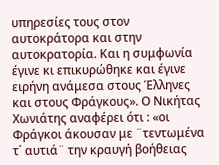υπηρεσίες τους στον αυτοκράτορα και στην αυτοκρατορία. Και η συμφωνία έγινε κι επικυρώθηκε και έγινε ειρήνη ανάμεσα στους Έλληνες και στους Φράγκους». Ο Νικήτας Χωνιάτης αναφέρει ότι : «οι Φράγκοι άκουσαν με ¨τεντωμένα τ΄ αυτιά¨ την κραυγή βοήθειας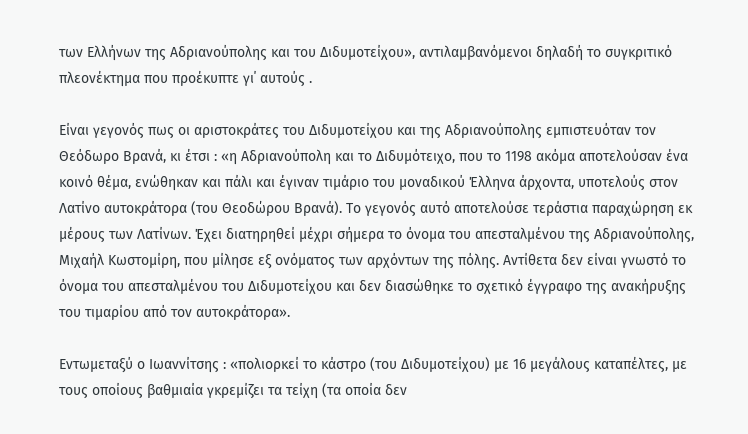των Ελλήνων της Αδριανούπολης και του Διδυμοτείχου», αντιλαμβανόμενοι δηλαδή το συγκριτικό πλεονέκτημα που προέκυπτε γι΄ αυτούς .

Είναι γεγονός πως οι αριστοκράτες του Διδυμοτείχου και της Αδριανούπολης εμπιστευόταν τον Θεόδωρο Βρανά, κι έτσι : «η Αδριανούπολη και το Διδυμότειχο, που το 1198 ακόμα αποτελούσαν ένα κοινό θέμα, ενώθηκαν και πάλι και έγιναν τιμάριο του μοναδικού Έλληνα άρχοντα, υποτελούς στον Λατίνο αυτοκράτορα (του Θεοδώρου Βρανά). Το γεγονός αυτό αποτελούσε τεράστια παραχώρηση εκ μέρους των Λατίνων. Έχει διατηρηθεί μέχρι σήμερα το όνομα του απεσταλμένου της Αδριανούπολης, Μιχαήλ Κωστομίρη, που μίλησε εξ ονόματος των αρχόντων της πόλης. Αντίθετα δεν είναι γνωστό το όνομα του απεσταλμένου του Διδυμοτείχου και δεν διασώθηκε το σχετικό έγγραφο της ανακήρυξης του τιμαρίου από τον αυτοκράτορα».

Εντωμεταξύ ο Ιωαννίτσης : «πολιορκεί το κάστρο (του Διδυμοτείχου) με 16 μεγάλους καταπέλτες, με τους οποίους βαθμιαία γκρεμίζει τα τείχη (τα οποία δεν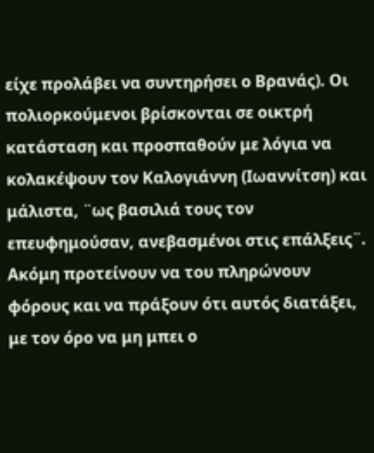είχε προλάβει να συντηρήσει ο Βρανάς). Οι πολιορκούμενοι βρίσκονται σε οικτρή κατάσταση και προσπαθούν με λόγια να κολακέψουν τον Καλογιάννη (Ιωαννίτση) και μάλιστα, ¨ως βασιλιά τους τον επευφημούσαν, ανεβασμένοι στις επάλξεις¨. Ακόμη προτείνουν να του πληρώνουν φόρους και να πράξουν ότι αυτός διατάξει, με τον όρο να μη μπει ο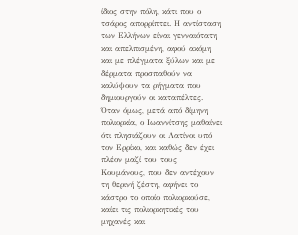ίδιος στην πόλη, κάτι που ο τσάρος απορρίπτει. Η αντίσταση των Ελλήνων είναι γενναιότατη και απελπισμένη, αφού ακόμη και με πλέγματα ξύλων και με δέρματα προσπαθούν να καλύψουν τα ρήγματα που δημιουργούν οι καταπέλτες. Όταν όμως, μετά από δίμηνη πολιορκία, ο Ιωαννίτσης μαθαίνει ότι πλησιάζουν οι Λατίνοι υπό τον Ερρίκο, και καθώς δεν έχει πλέον μαζί του τους Κουμάνους, που δεν αντέχουν τη θερινή ζέστη, αφήνει το κάστρο το οποίο πολιορκούσε, καίει τις πολιορκητικές του μηχανές και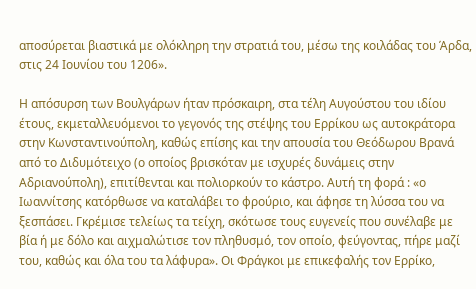αποσύρεται βιαστικά με ολόκληρη την στρατιά του, μέσω της κοιλάδας του Άρδα, στις 24 Ιουνίου του 1206».

Η απόσυρση των Βουλγάρων ήταν πρόσκαιρη, στα τέλη Αυγούστου του ιδίου έτους, εκμεταλλευόμενοι το γεγονός της στέψης του Ερρίκου ως αυτοκράτορα στην Κωνσταντινούπολη, καθώς επίσης και την απουσία του Θεόδωρου Βρανά από το Διδυμότειχο (ο οποίος βρισκόταν με ισχυρές δυνάμεις στην Αδριανούπολη), επιτίθενται και πολιορκούν το κάστρο. Αυτή τη φορά : «ο Ιωαννίτσης κατόρθωσε να καταλάβει το φρούριο, και άφησε τη λύσσα του να ξεσπάσει. Γκρέμισε τελείως τα τείχη, σκότωσε τους ευγενείς που συνέλαβε με βία ή με δόλο και αιχμαλώτισε τον πληθυσμό, τον οποίο, φεύγοντας, πήρε μαζί του, καθώς και όλα του τα λάφυρα». Οι Φράγκοι με επικεφαλής τον Ερρίκο,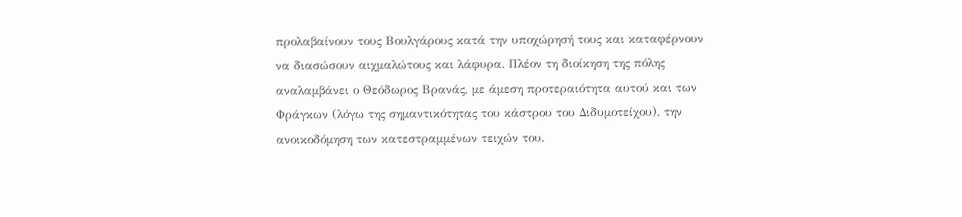προλαβαίνουν τους Βουλγάρους κατά την υποχώρησή τους και καταφέρνουν να διασώσουν αιχμαλώτους και λάφυρα. Πλέον τη διοίκηση της πόλης αναλαμβάνει ο Θεόδωρος Βρανάς, με άμεση προτεραιότητα αυτού και των Φράγκων (λόγω της σημαντικότητας του κάστρου του Διδυμοτείχου), την ανοικοδόμηση των κατεστραμμένων τειχών του.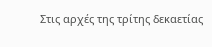Στις αρχές της τρίτης δεκαετίας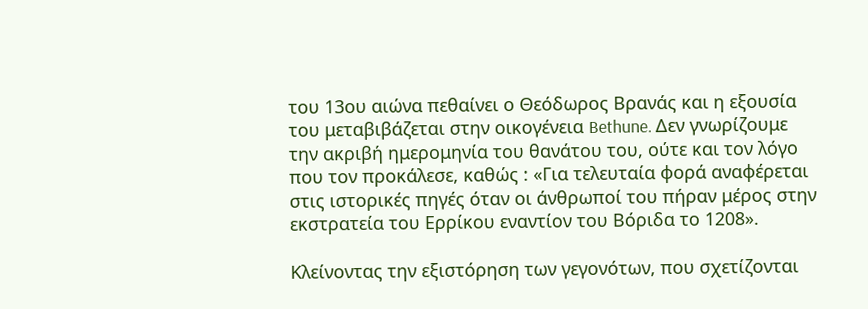του 13ου αιώνα πεθαίνει ο Θεόδωρος Βρανάς και η εξουσία του μεταβιβάζεται στην οικογένεια Bethune. Δεν γνωρίζουμε την ακριβή ημερομηνία του θανάτου του, ούτε και τον λόγο που τον προκάλεσε, καθώς : «Για τελευταία φορά αναφέρεται στις ιστορικές πηγές όταν οι άνθρωποί του πήραν μέρος στην εκστρατεία του Ερρίκου εναντίον του Βόριδα το 1208».

Κλείνοντας την εξιστόρηση των γεγονότων, που σχετίζονται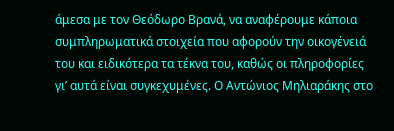άμεσα με τον Θεόδωρο Βρανά, να αναφέρουμε κάποια συμπληρωματικά στοιχεία που αφορούν την οικογένειά του και ειδικότερα τα τέκνα του, καθώς οι πληροφορίες γι’ αυτά είναι συγκεχυμένες. Ο Αντώνιος Μηλιαράκης στο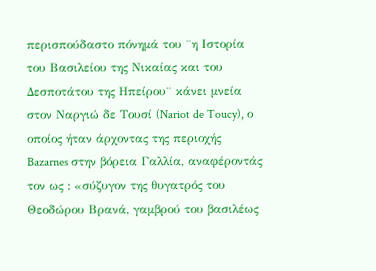περισπούδαστο πόνημά του ¨η Ιστορία του Βασιλείου της Νικαίας και του Δεσποτάτου της Ηπείρου¨ κάνει μνεία στον Ναργιώ δε Τουσί (Nariot de Toucy), ο οποίος ήταν άρχοντας της περιοχής Bazarnes στην βόρεια Γαλλία, αναφέροντάς τον ως : «σύζυγον της θυγατρός του Θεοδώρου Βρανά, γαμβρού του βασιλέως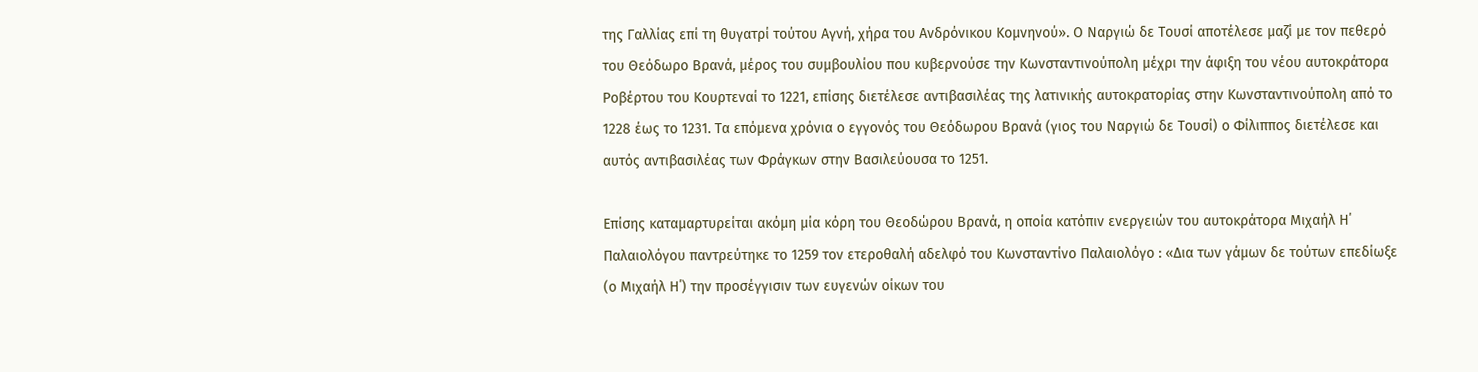της Γαλλίας επί τη θυγατρί τούτου Αγνή, χήρα του Ανδρόνικου Κομνηνού». Ο Ναργιώ δε Τουσί αποτέλεσε μαζί με τον πεθερό του Θεόδωρο Βρανά, μέρος του συμβουλίου που κυβερνούσε την Κωνσταντινούπολη μέχρι την άφιξη του νέου αυτοκράτορα Ροβέρτου του Κουρτεναί το 1221, επίσης διετέλεσε αντιβασιλέας της λατινικής αυτοκρατορίας στην Κωνσταντινούπολη από το 1228 έως το 1231. Τα επόμενα χρόνια ο εγγονός του Θεόδωρου Βρανά (γιος του Ναργιώ δε Τουσί) ο Φίλιππος διετέλεσε και αυτός αντιβασιλέας των Φράγκων στην Βασιλεύουσα το 1251.

Επίσης καταμαρτυρείται ακόμη μία κόρη του Θεοδώρου Βρανά, η οποία κατόπιν ενεργειών του αυτοκράτορα Μιχαήλ Η΄ Παλαιολόγου παντρεύτηκε το 1259 τον ετεροθαλή αδελφό του Κωνσταντίνο Παλαιολόγο : «Δια των γάμων δε τούτων επεδίωξε (ο Μιχαήλ Η΄) την προσέγγισιν των ευγενών οίκων του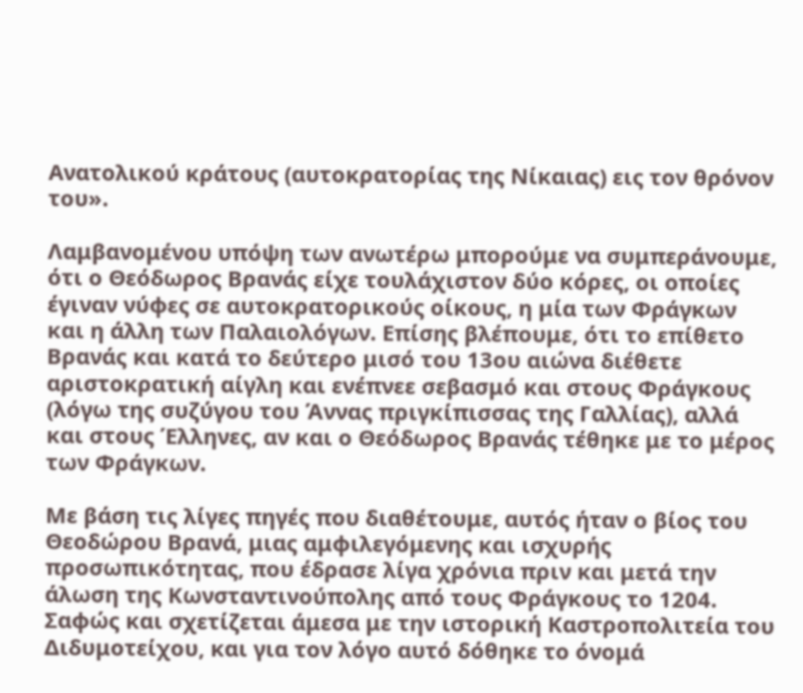Ανατολικού κράτους (αυτοκρατορίας της Νίκαιας) εις τον θρόνον του».

Λαμβανομένου υπόψη των ανωτέρω μπορούμε να συμπεράνουμε, ότι ο Θεόδωρος Βρανάς είχε τουλάχιστον δύο κόρες, οι οποίες έγιναν νύφες σε αυτοκρατορικούς οίκους, η μία των Φράγκων και η άλλη των Παλαιολόγων. Επίσης βλέπουμε, ότι το επίθετο Βρανάς και κατά το δεύτερο μισό του 13ου αιώνα διέθετε αριστοκρατική αίγλη και ενέπνεε σεβασμό και στους Φράγκους (λόγω της συζύγου του Άννας πριγκίπισσας της Γαλλίας), αλλά και στους Έλληνες, αν και ο Θεόδωρος Βρανάς τέθηκε με το μέρος των Φράγκων.

Με βάση τις λίγες πηγές που διαθέτουμε, αυτός ήταν ο βίος του Θεοδώρου Βρανά, μιας αμφιλεγόμενης και ισχυρής προσωπικότητας, που έδρασε λίγα χρόνια πριν και μετά την άλωση της Κωνσταντινούπολης από τους Φράγκους το 1204. Σαφώς και σχετίζεται άμεσα με την ιστορική Καστροπολιτεία του Διδυμοτείχου, και για τον λόγο αυτό δόθηκε το όνομά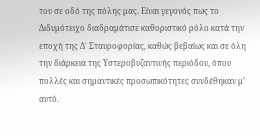του σε οδό της πόλης μας. Είναι γεγονός πως το Διδυμότειχο διαδραμάτισε καθοριστικό ρόλο κατά την εποχή της Δ΄ Σταυροφορίας, καθώς βεβαίως και σε όλη την διάρκεια της Υστεροβυζαντινής περιόδου, όπου πολλές και σημαντικές προσωπικότητες συνδέθηκαν μ’ αυτό.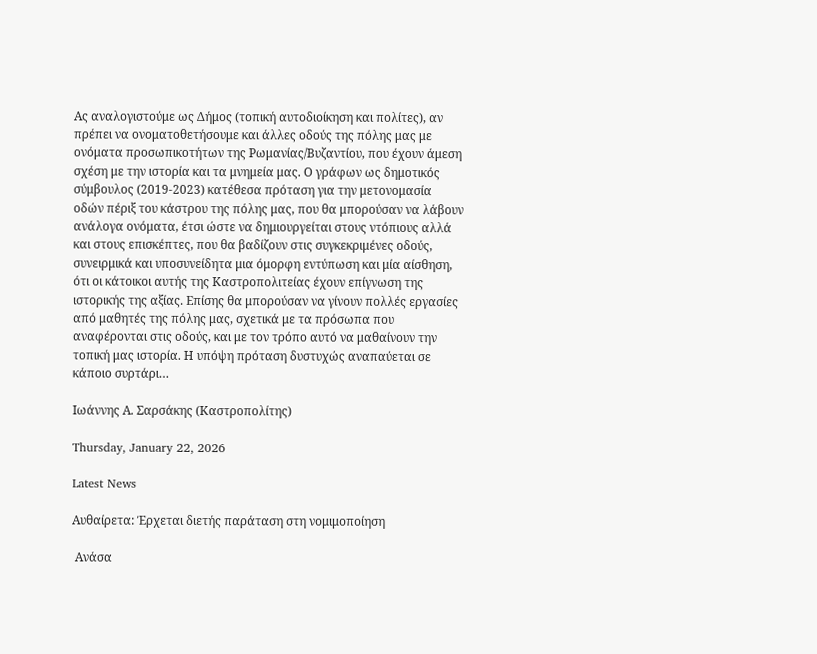Ας αναλογιστούμε ως Δήμος (τοπική αυτοδιοίκηση και πολίτες), αν πρέπει να ονοματοθετήσουμε και άλλες οδούς της πόλης μας με ονόματα προσωπικοτήτων της Ρωμανίας/Βυζαντίου, που έχουν άμεση σχέση με την ιστορία και τα μνημεία μας. Ο γράφων ως δημοτικός σύμβουλος (2019-2023) κατέθεσα πρόταση για την μετονομασία οδών πέριξ του κάστρου της πόλης μας, που θα μπορούσαν να λάβουν ανάλογα ονόματα, έτσι ώστε να δημιουργείται στους ντόπιους αλλά και στους επισκέπτες, που θα βαδίζουν στις συγκεκριμένες οδούς, συνειρμικά και υποσυνείδητα μια όμορφη εντύπωση και μία αίσθηση, ότι οι κάτοικοι αυτής της Καστροπολιτείας έχουν επίγνωση της ιστορικής της αξίας. Επίσης θα μπορούσαν να γίνουν πολλές εργασίες από μαθητές της πόλης μας, σχετικά με τα πρόσωπα που αναφέρονται στις οδούς, και με τον τρόπο αυτό να μαθαίνουν την τοπική μας ιστορία. Η υπόψη πρόταση δυστυχώς αναπαύεται σε κάποιο συρτάρι…

Ιωάννης Α. Σαρσάκης (Καστροπολίτης)

Thursday, January 22, 2026

Latest News

Αυθαίρετα: Έρχεται διετής παράταση στη νομιμοποίηση

 Ανάσα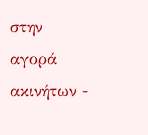στην αγορά ακινήτων -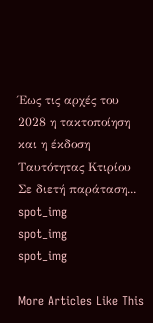Έως τις αρχές του 2028 η τακτοποίηση και η έκδοση Ταυτότητας Κτιρίου  Σε διετή παράταση...
spot_img
spot_img
spot_img

More Articles Like This